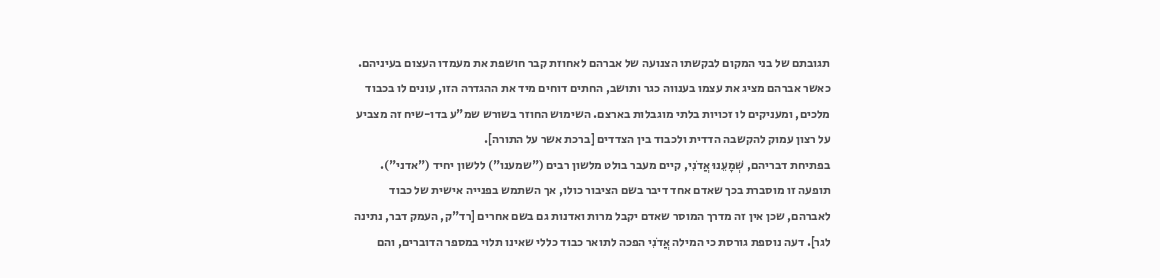תגובתם של בני המקום לבקשתו הצנועה של אברהם לאחוזת קבר חושפת את מעמדו העצום בעיניהם. כאשר אברהם מציג את עצמו בענווה כגר ותושב, החתים דוחים מיד את ההגדרה הזו, עונים לו בכבוד מלכים, ומעניקים לו זכויות בלתי מוגבלות בארצם. השימוש החוזר בשורש שמ"ע בדו-שיח זה מצביע על רצון עמוק להקשבה הדדית ולכבוד בין הצדדים [ברכת אשר על התורה].
בפתיחת דבריהם, שְׁמָעֵנוּ אֲדֹנִי, קיים מעבר בולט מלשון רבים ("שמענו") ללשון יחיד ("אדני"). תופעה זו מוסברת בכך שאדם אחד דיבר בשם הציבור כולו, אך השתמש בפנייה אישית של כבוד לאברהם, שכן אין זה מדרך המוסר שאדם יקבל מרות ואדנות גם בשם אחרים [רד"ק, העמק דבר, נתינה לגר]. דעה נוספת גורסת כי המילה אֲדֹנִי הפכה לתואר כבוד כללי שאינו תלוי במספר הדוברים, והם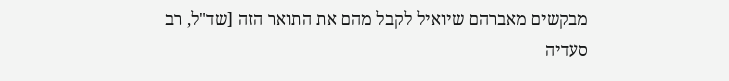מבקשים מאברהם שיואיל לקבל מהם את התואר הזה [שד"ל, רב סעדיה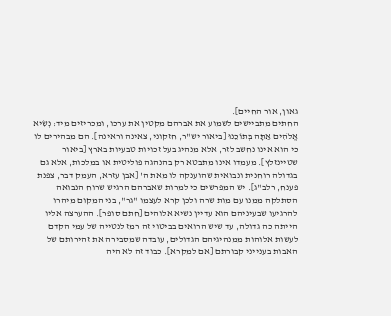גאון, אור החיים].
החתים מתביישים לשמוע את אברהם מקטין את ערכו, ומכריזים מיד: נְשִׂיא אֱלֹהִים אַתָּה בְּתוֹכֵנוּ [ביאור יש"ר, חזקוני, צאינה וראינה]. הם מבהירים לו כי הוא אינו נחשב לזר, אלא מנהיג בעל זכויות טבעיות בארץ [ביאור שטיינזלץ]. מעמדו אינו מתבטא רק בהנהגה פוליטית או במלכות, אלא גם בגדולה רוחנית ונבואית שהוענקה לו מאת ה' [אבן עזרא, העמק דבר, צפנת פענח, רלב"ג]. יש המפרשים כי למרות שאברהם הרגיש שרוח הנבואה הסתלקה ממנו עם מות שרה ולכן קרא לעצמו "גר", בני המקום מיהרו להרגיעו שבעיניהם הוא עדיין נשיא אלוהים [חתם סופר]. ההערצה אליו הייתה כה גדולה, עד שיש הרואים בביטוי זה רמז לנטייה של עמי הקדם לעשות אלוהות ממנהיגיהם הגדולים, עובדה שמסבירה את זהירותם של האבות בענייני קבורתם [אם למקרא]. כבוד זה לא היה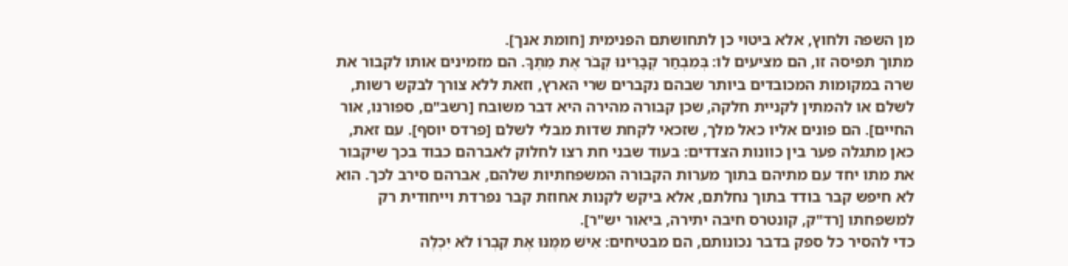מן השפה ולחוץ, אלא ביטוי כן לתחושתם הפנימית [חומת אנך].
מתוך תפיסה זו, הם מציעים לו: בְּמִבְחַר קְבָרֵינוּ קְבֹר אֶת מֵתֶךָ. הם מזמינים אותו לקבור את שרה במקומות המכובדים ביותר שבהם נקברים שרי הארץ, וזאת ללא צורך לבקש רשות, לשלם או להמתין לקניית חלקה, שכן קבורה מהירה היא דבר משובח [רשב"ם, ספורנו, אור החיים]. הם פונים אליו כאל מלך, שזכאי לקחת שדות מבלי לשלם [פרדס יוסף]. עם זאת, כאן מתגלה פער בין כוונות הצדדים: בעוד שבני חת רצו לחלוק לאברהם כבוד בכך שיקבור את מתו יחד עם מתיהם בתוך מערות הקבורה המשפחתיות שלהם, אברהם סירב לכך. הוא לא חיפש קבר בודד בתוך נחלתם, אלא ביקש לקנות אחוזת קבר נפרדת וייחודית רק למשפחתו [רד"ק, קונטרס חיבה יתירה, ביאור יש"ר].
כדי להסיר כל ספק בדבר נכונותם, הם מבטיחים: אִישׁ מִמֶּנּוּ אֶת קִבְרוֹ לֹא יִכְלֶה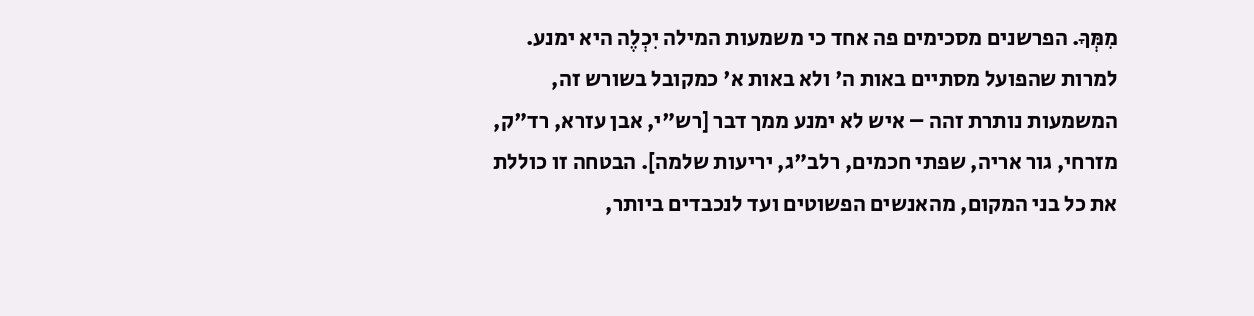מִמְּךָ. הפרשנים מסכימים פה אחד כי משמעות המילה יִכְלֶה היא ימנע. למרות שהפועל מסתיים באות ה' ולא באות א' כמקובל בשורש זה, המשמעות נותרת זהה – איש לא ימנע ממך דבר [רש"י, אבן עזרא, רד"ק, מזרחי, גור אריה, שפתי חכמים, רלב"ג, יריעות שלמה]. הבטחה זו כוללת את כל בני המקום, מהאנשים הפשוטים ועד לנכבדים ביותר,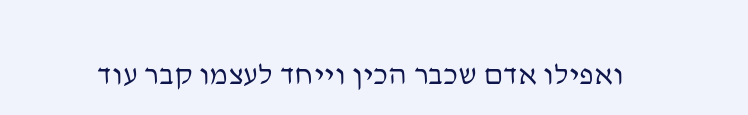ואפילו אדם שכבר הכין וייחד לעצמו קבר עוד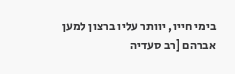בימי חייו, יוותר עליו ברצון למען אברהם [רב סעדיה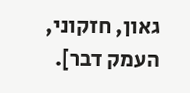גאון, חזקוני, העמק דבר].